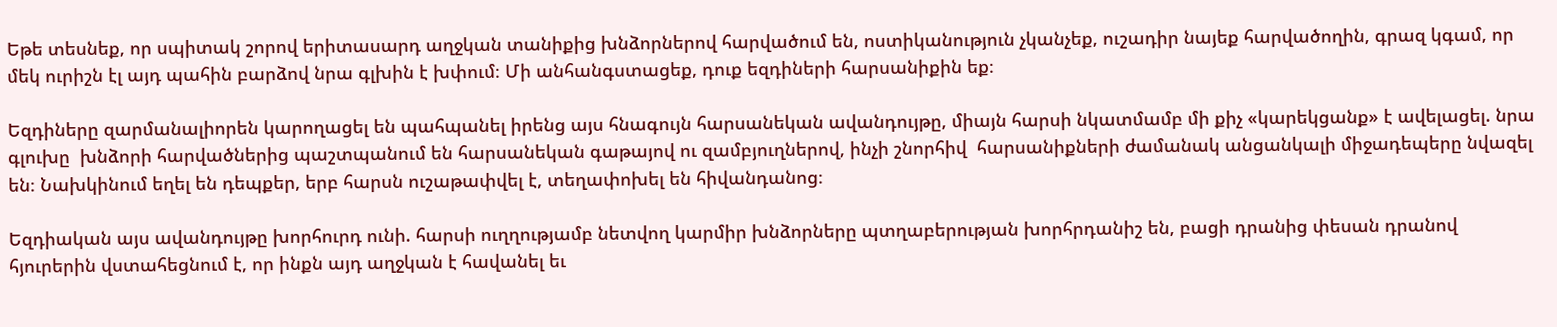Եթե տեսնեք, որ սպիտակ շորով երիտասարդ աղջկան տանիքից խնձորներով հարվածում են, ոստիկանություն չկանչեք, ուշադիր նայեք հարվածողին, գրազ կգամ, որ մեկ ուրիշն էլ այդ պահին բարձով նրա գլխին է խփում։ Մի անհանգստացեք, դուք եզդիների հարսանիքին եք։

Եզդիները զարմանալիորեն կարողացել են պահպանել իրենց այս հնագույն հարսանեկան ավանդույթը, միայն հարսի նկատմամբ մի քիչ «կարեկցանք» է ավելացել. նրա գլուխը  խնձորի հարվածներից պաշտպանում են հարսանեկան գաթայով ու զամբյուղներով, ինչի շնորհիվ  հարսանիքների ժամանակ անցանկալի միջադեպերը նվազել են։ Նախկինում եղել են դեպքեր, երբ հարսն ուշաթափվել է, տեղափոխել են հիվանդանոց։

Եզդիական այս ավանդույթը խորհուրդ ունի. հարսի ուղղությամբ նետվող կարմիր խնձորները պտղաբերության խորհրդանիշ են, բացի դրանից փեսան դրանով հյուրերին վստահեցնում է, որ ինքն այդ աղջկան է հավանել եւ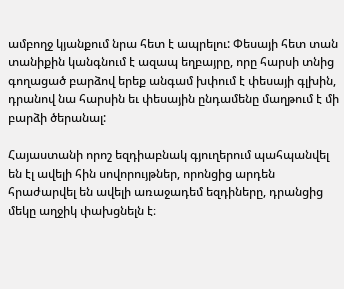ամբողջ կյանքում նրա հետ է ապրելու: Փեսայի հետ տան տանիքին կանգնում է ազապ եղբայրը, որը հարսի տնից գողացած բարձով երեք անգամ խփում է փեսայի գլխին, դրանով նա հարսին եւ փեսային ընդամենը մաղթում է մի բարձի ծերանալ:

Հայաստանի որոշ եզդիաբնակ գյուղերում պահպանվել են էլ ավելի հին սովորույթներ, որոնցից արդեն հրաժարվել են ավելի առաջադեմ եզդիները, դրանցից մեկը աղջիկ փախցնելն է։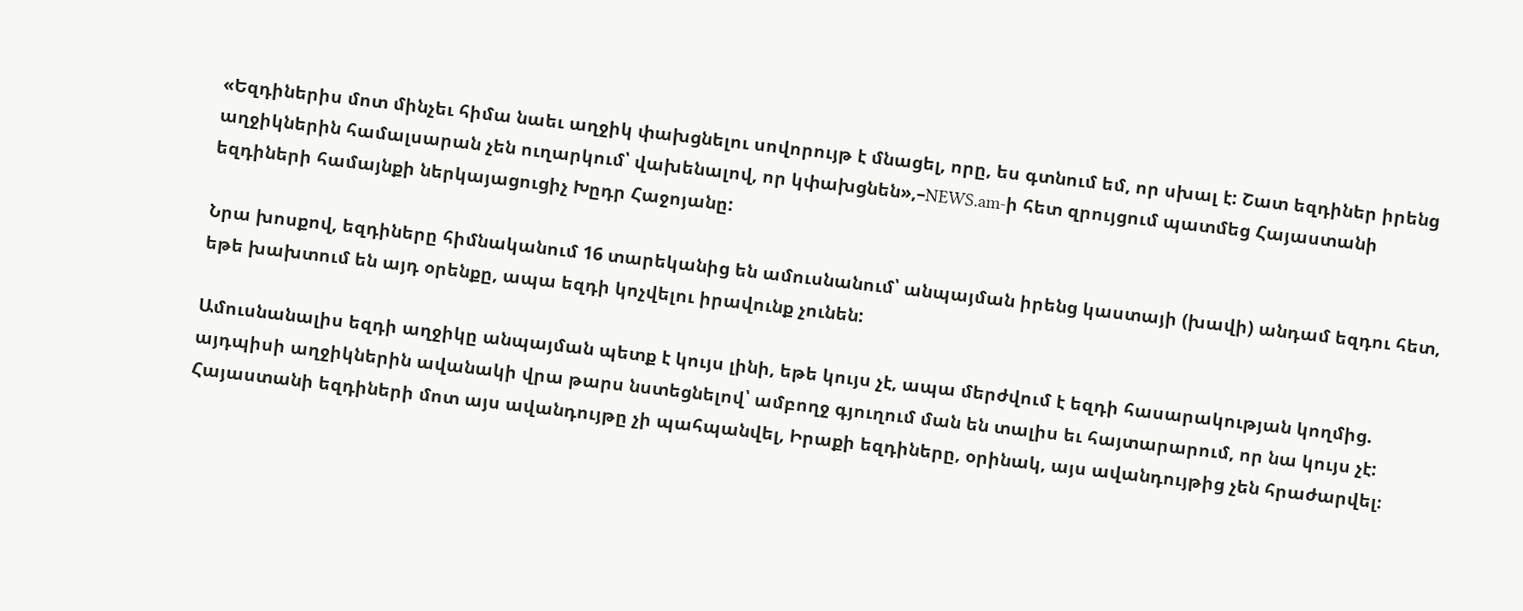«Եզդիներիս մոտ մինչեւ հիմա նաեւ աղջիկ փախցնելու սովորույթ է մնացել, որը, ես գտնում եմ, որ սխալ է: Շատ եզդիներ իրենց աղջիկներին համալսարան չեն ուղարկում՝ վախենալով, որ կփախցնեն»,–NEWS.am-ի հետ զրույցում պատմեց Հայաստանի եզդիների համայնքի ներկայացուցիչ Խըդր Հաջոյանը:

Նրա խոսքով, եզդիները հիմնականում 16 տարեկանից են ամուսնանում՝ անպայման իրենց կաստայի (խավի) անդամ եզդու հետ, եթե խախտում են այդ օրենքը, ապա եզդի կոչվելու իրավունք չունեն:

Ամուսնանալիս եզդի աղջիկը անպայման պետք է կույս լինի, եթե կույս չէ, ապա մերժվում է եզդի հասարակության կողմից. այդպիսի աղջիկներին ավանակի վրա թարս նստեցնելով՝ ամբողջ գյուղում ման են տալիս եւ հայտարարում, որ նա կույս չէ: Հայաստանի եզդիների մոտ այս ավանդույթը չի պահպանվել, Իրաքի եզդիները, օրինակ, այս ավանդույթից չեն հրաժարվել։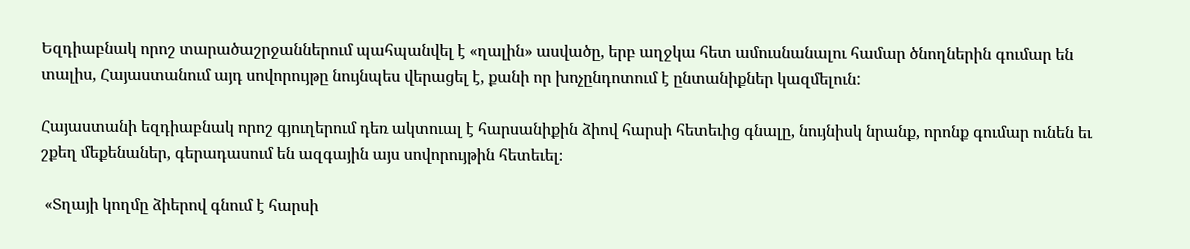Եզդիաբնակ որոշ տարածաշրջաններում պահպանվել է «ղալին» ասվածը, երբ աղջկա հետ ամուսնանալու համար ծնողներին գումար են տալիս, Հայաստանում այդ սովորույթը նույնպես վերացել է, քանի որ խոչընդոտում է ընտանիքներ կազմելուն:

Հայաստանի եզդիաբնակ որոշ գյուղերում դեռ ակտուալ է հարսանիքին ձիով հարսի հետեւից գնալը, նույնիսկ նրանք, որոնք գումար ունեն եւ շքեղ մեքենաներ, գերադասում են ազգային այս սովորույթին հետեւել։

 «Տղայի կողմը ձիերով գնում է հարսի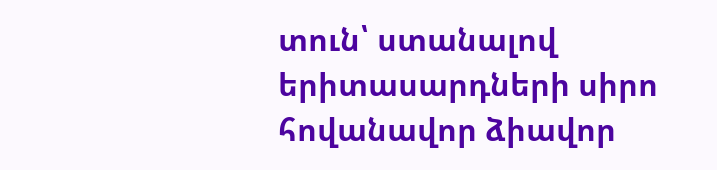տուն՝ ստանալով երիտասարդների սիրո հովանավոր ձիավոր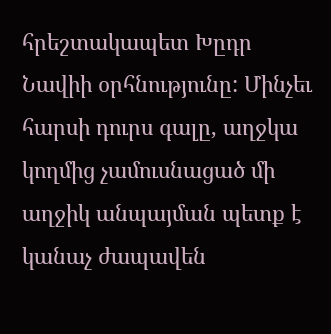հրեշտակապետ Խըդր Նավիի օրհնությունը: Մինչեւ հարսի դուրս գալը, աղջկա կողմից չամուսնացած մի աղջիկ անպայման պետք է կանաչ ժապավեն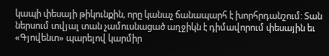կապի փեսայի թիկունքին, որը կանաչ ճանապարհ է խորհրդանշում: Տան ներսում տվյալ տան չամուսնացած աղջիկն է դիմավորում փեսային եւ «Գյովենտ» պարելով կարմիր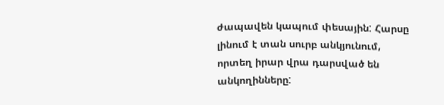ժապավեն կապում փեսային: Հարսը լինում է տան սուրբ անկյունում, որտեղ իրար վրա դարսված են անկողինները: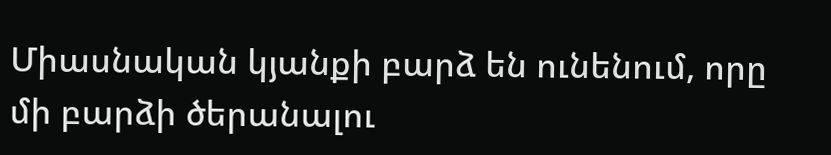Միասնական կյանքի բարձ են ունենում, որը մի բարձի ծերանալու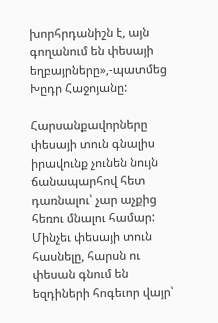խորհրդանիշն է, այն գողանում են փեսայի եղբայրները»,-պատմեց Խըդր Հաջոյանը:

Հարսանքավորները փեսայի տուն գնալիս իրավունք չունեն նույն ճանապարհով հետ դառնալու՝ չար աչքից հեռու մնալու համար: Մինչեւ փեսայի տուն հասնելը, հարսն ու փեսան գնում են եզդիների հոգեւոր վայր՝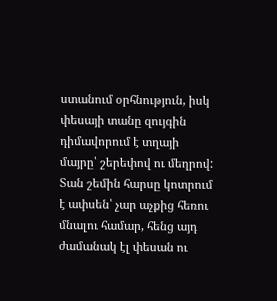ստանում օրհնություն, իսկ փեսայի տանը զույգին դիմավորում է տղայի մայրը՝ շերեփով ու մեղրով: Տան շեմին հարսը կոտրում է ափսեն՝ չար աչքից հեռու մնալու համար, հենց այդ ժամանակ էլ փեսան ու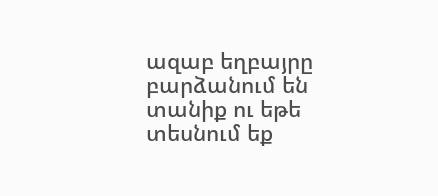ազաբ եղբայրը բարձանում են տանիք ու եթե տեսնում եք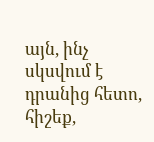այն, ինչ սկսվում է դրանից հետո, հիշեք,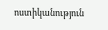ոստիկանություն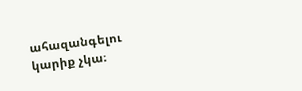ահազանգելու կարիք չկա։